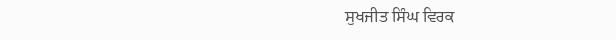ਸੁਖਜੀਤ ਸਿੰਘ ਵਿਰਕ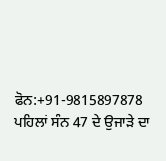ਫੋਨ:+91-9815897878
ਪਹਿਲਾਂ ਸੰਨ 47 ਦੇ ਉਜਾੜੇ ਦਾ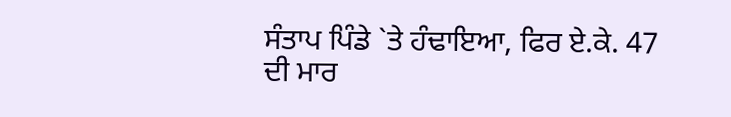ਸੰਤਾਪ ਪਿੰਡੇ `ਤੇ ਹੰਢਾਇਆ, ਫਿਰ ਏ.ਕੇ. 47 ਦੀ ਮਾਰ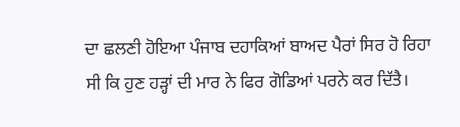ਦਾ ਛਲਣੀ ਹੋਇਆ ਪੰਜਾਬ ਦਹਾਕਿਆਂ ਬਾਅਦ ਪੈਰਾਂ ਸਿਰ ਹੋ ਰਿਹਾ ਸੀ ਕਿ ਹੁਣ ਹੜ੍ਹਾਂ ਦੀ ਮਾਰ ਨੇ ਫਿਰ ਗੋਡਿਆਂ ਪਰਨੇ ਕਰ ਦਿੱਤੈ।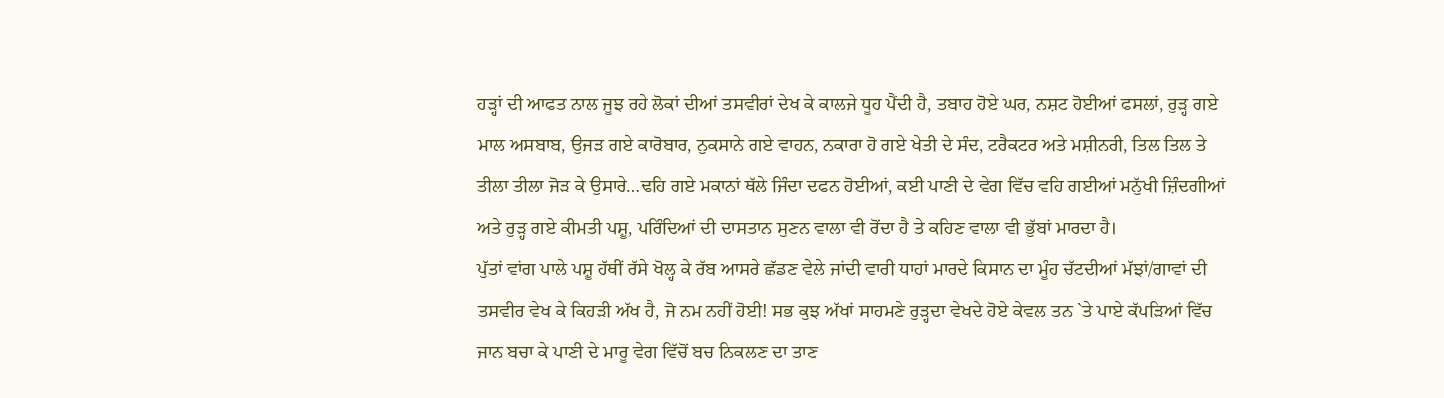ਹੜ੍ਹਾਂ ਦੀ ਆਫਤ ਨਾਲ ਜੂਝ ਰਹੇ ਲੋਕਾਂ ਦੀਆਂ ਤਸਵੀਰਾਂ ਦੇਖ ਕੇ ਕਾਲਜੇ ਧੂਹ ਪੈਂਦੀ ਹੈ, ਤਬਾਹ ਹੋਏ ਘਰ, ਨਸ਼ਟ ਹੋਈਆਂ ਫਸਲਾਂ, ਰੁੜ੍ਹ ਗਏ ਮਾਲ ਅਸਬਾਬ, ਉਜੜ ਗਏ ਕਾਰੋਬਾਰ, ਨੁਕਸਾਨੇ ਗਏ ਵਾਹਨ, ਨਕਾਰਾ ਹੋ ਗਏ ਖੇਤੀ ਦੇ ਸੰਦ, ਟਰੈਕਟਰ ਅਤੇ ਮਸ਼ੀਨਰੀ, ਤਿਲ ਤਿਲ ਤੇ ਤੀਲਾ ਤੀਲਾ ਜੋੜ ਕੇ ਉਸਾਰੇ…ਢਹਿ ਗਏ ਮਕਾਨਾਂ ਥੱਲੇ ਜਿੰਦਾ ਦਫਨ ਹੋਈਆਂ, ਕਈ ਪਾਣੀ ਦੇ ਵੇਗ ਵਿੱਚ ਵਹਿ ਗਈਆਂ ਮਨੁੱਖੀ ਜ਼ਿੰਦਗੀਆਂ ਅਤੇ ਰੁੜ੍ਹ ਗਏ ਕੀਮਤੀ ਪਸ਼ੂ, ਪਰਿੰਦਿਆਂ ਦੀ ਦਾਸਤਾਨ ਸੁਣਨ ਵਾਲਾ ਵੀ ਰੋਂਦਾ ਹੈ ਤੇ ਕਹਿਣ ਵਾਲਾ ਵੀ ਭੁੱਬਾਂ ਮਾਰਦਾ ਹੈ।
ਪੁੱਤਾਂ ਵਾਂਗ ਪਾਲੇ ਪਸ਼ੂ ਹੱਥੀਂ ਰੱਸੇ ਖੋਲ੍ਹ ਕੇ ਰੱਬ ਆਸਰੇ ਛੱਡਣ ਵੇਲੇ ਜਾਂਦੀ ਵਾਰੀ ਧਾਹਾਂ ਮਾਰਦੇ ਕਿਸਾਨ ਦਾ ਮੂੰਹ ਚੱਟਦੀਆਂ ਮੱਝਾਂ/ਗਾਵਾਂ ਦੀ ਤਸਵੀਰ ਵੇਖ ਕੇ ਕਿਹੜੀ ਅੱਖ ਹੈ, ਜੋ ਨਮ ਨਹੀਂ ਹੋਈ! ਸਭ ਕੁਝ ਅੱਖਾਂ ਸਾਹਮਣੇ ਰੁੜ੍ਹਦਾ ਵੇਖਦੇ ਹੋਏ ਕੇਵਲ ਤਨ `ਤੇ ਪਾਏ ਕੱਪੜਿਆਂ ਵਿੱਚ ਜਾਨ ਬਚਾ ਕੇ ਪਾਣੀ ਦੇ ਮਾਰੂ ਵੇਗ ਵਿੱਚੋਂ ਬਚ ਨਿਕਲਣ ਦਾ ਤਾਣ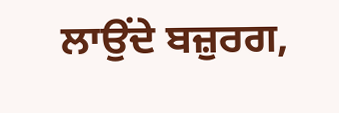ਲਾਉਂਦੇ ਬਜ਼ੁਰਗ,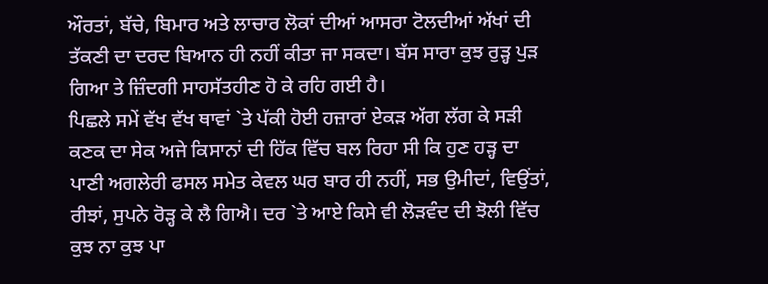ਔਰਤਾਂ, ਬੱਚੇ, ਬਿਮਾਰ ਅਤੇ ਲਾਚਾਰ ਲੋਕਾਂ ਦੀਆਂ ਆਸਰਾ ਟੋਲਦੀਆਂ ਅੱਖਾਂ ਦੀ ਤੱਕਣੀ ਦਾ ਦਰਦ ਬਿਆਨ ਹੀ ਨਹੀਂ ਕੀਤਾ ਜਾ ਸਕਦਾ। ਬੱਸ ਸਾਰਾ ਕੁਝ ਰੁੜ੍ਹ ਪੁੜ ਗਿਆ ਤੇ ਜ਼ਿੰਦਗੀ ਸਾਹਸੱਤਹੀਣ ਹੋ ਕੇ ਰਹਿ ਗਈ ਹੈ।
ਪਿਛਲੇ ਸਮੇਂ ਵੱਖ ਵੱਖ ਥਾਵਾਂ `ਤੇ ਪੱਕੀ ਹੋਈ ਹਜ਼ਾਰਾਂ ਏਕੜ ਅੱਗ ਲੱਗ ਕੇ ਸੜੀ ਕਣਕ ਦਾ ਸੇਕ ਅਜੇ ਕਿਸਾਨਾਂ ਦੀ ਹਿੱਕ ਵਿੱਚ ਬਲ ਰਿਹਾ ਸੀ ਕਿ ਹੁਣ ਹੜ੍ਹ ਦਾ ਪਾਣੀ ਅਗਲੇਰੀ ਫਸਲ ਸਮੇਤ ਕੇਵਲ ਘਰ ਬਾਰ ਹੀ ਨਹੀਂ, ਸਭ ਉਮੀਦਾਂ, ਵਿਉਂਤਾਂ, ਰੀਝਾਂ, ਸੁਪਨੇ ਰੋੜ੍ਹ ਕੇ ਲੈ ਗਿਐ। ਦਰ `ਤੇ ਆਏ ਕਿਸੇ ਵੀ ਲੋੜਵੰਦ ਦੀ ਝੋਲੀ ਵਿੱਚ ਕੁਝ ਨਾ ਕੁਝ ਪਾ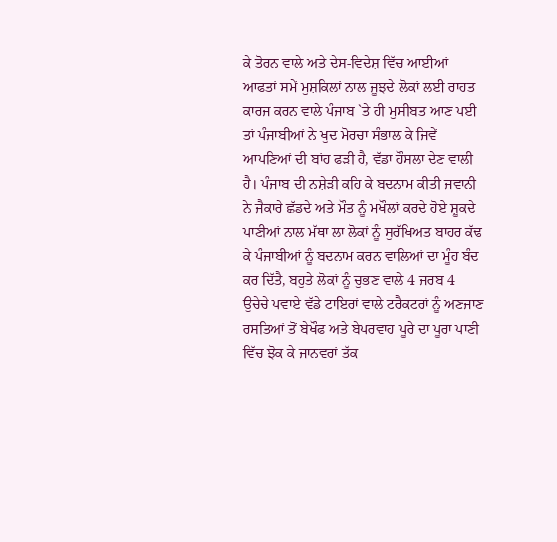ਕੇ ਤੋਰਨ ਵਾਲੇ ਅਤੇ ਦੇਸ-ਵਿਦੇਸ਼ ਵਿੱਚ ਆਈਆਂ ਆਫਤਾਂ ਸਮੇਂ ਮੁਸ਼ਕਿਲਾਂ ਨਾਲ ਜੂਝਦੇ ਲੋਕਾਂ ਲਈ ਰਾਹਤ ਕਾਰਜ ਕਰਨ ਵਾਲੇ ਪੰਜਾਬ `ਤੇ ਹੀ ਮੁਸੀਬਤ ਆਣ ਪਈ ਤਾਂ ਪੰਜਾਬੀਆਂ ਨੇ ਖੁਦ ਮੋਰਚਾ ਸੰਭਾਲ ਕੇ ਜਿਵੇਂ ਆਪਣਿਆਂ ਦੀ ਬਾਂਹ ਫੜੀ ਹੈ, ਵੱਡਾ ਹੌਸਲਾ ਦੇਣ ਵਾਲੀ ਹੈ। ਪੰਜਾਬ ਦੀ ਨਸ਼ੇੜੀ ਕਹਿ ਕੇ ਬਦਨਾਮ ਕੀਤੀ ਜਵਾਨੀ ਨੇ ਜੈਕਾਰੇ ਛੱਡਦੇ ਅਤੇ ਮੌਤ ਨੂੰ ਮਖੌਲਾਂ ਕਰਦੇ ਹੋਏ ਸ਼ੂਕਦੇ ਪਾਣੀਆਂ ਨਾਲ ਮੱਥਾ ਲਾ ਲੋਕਾਂ ਨੂੰ ਸੁਰੱਖਿਅਤ ਬਾਹਰ ਕੱਢ ਕੇ ਪੰਜਾਬੀਆਂ ਨੂੰ ਬਦਨਾਮ ਕਰਨ ਵਾਲਿਆਂ ਦਾ ਮੂੰਹ ਬੰਦ ਕਰ ਦਿੱਤੈ, ਬਹੁਤੇ ਲੋਕਾਂ ਨੂੰ ਚੁਭਣ ਵਾਲੇ 4 ਜਰਬ 4 ਉਚੇਚੇ ਪਵਾਏ ਵੱਡੇ ਟਾਇਰਾਂ ਵਾਲੇ ਟਰੈਕਟਰਾਂ ਨੂੰ ਅਣਜਾਣ ਰਸਤਿਆਂ ਤੋਂ ਬੇਖੌਫ ਅਤੇ ਬੇਪਰਵਾਹ ਪੂਰੇ ਦਾ ਪੂਰਾ ਪਾਣੀ ਵਿੱਚ ਝੋਕ ਕੇ ਜਾਨਵਰਾਂ ਤੱਕ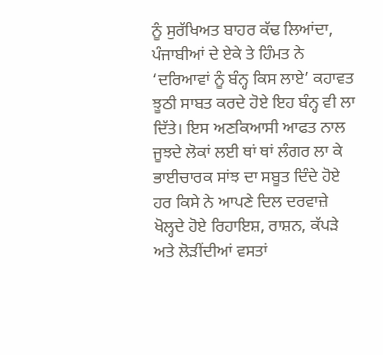ਨੂੰ ਸੁਰੱਖਿਅਤ ਬਾਹਰ ਕੱਢ ਲਿਆਂਦਾ, ਪੰਜਾਬੀਆਂ ਦੇ ਏਕੇ ਤੇ ਹਿੰਮਤ ਨੇ ‘ਦਰਿਆਵਾਂ ਨੂੰ ਬੰਨ੍ਹ ਕਿਸ ਲਾਏ’ ਕਹਾਵਤ ਝੂਠੀ ਸਾਬਤ ਕਰਦੇ ਹੋਏ ਇਹ ਬੰਨ੍ਹ ਵੀ ਲਾ ਦਿੱਤੇ। ਇਸ ਅਣਕਿਆਸੀ ਆਫਤ ਨਾਲ ਜੂਝਦੇ ਲੋਕਾਂ ਲਈ ਥਾਂ ਥਾਂ ਲੰਗਰ ਲਾ ਕੇ ਭਾਈਚਾਰਕ ਸਾਂਝ ਦਾ ਸਬੂਤ ਦਿੰਦੇ ਹੋਏ ਹਰ ਕਿਸੇ ਨੇ ਆਪਣੇ ਦਿਲ ਦਰਵਾਜ਼ੇ ਖੋਲ੍ਹਦੇ ਹੋਏ ਰਿਹਾਇਸ਼, ਰਾਸ਼ਨ, ਕੱਪੜੇ ਅਤੇ ਲੋੜੀਂਦੀਆਂ ਵਸਤਾਂ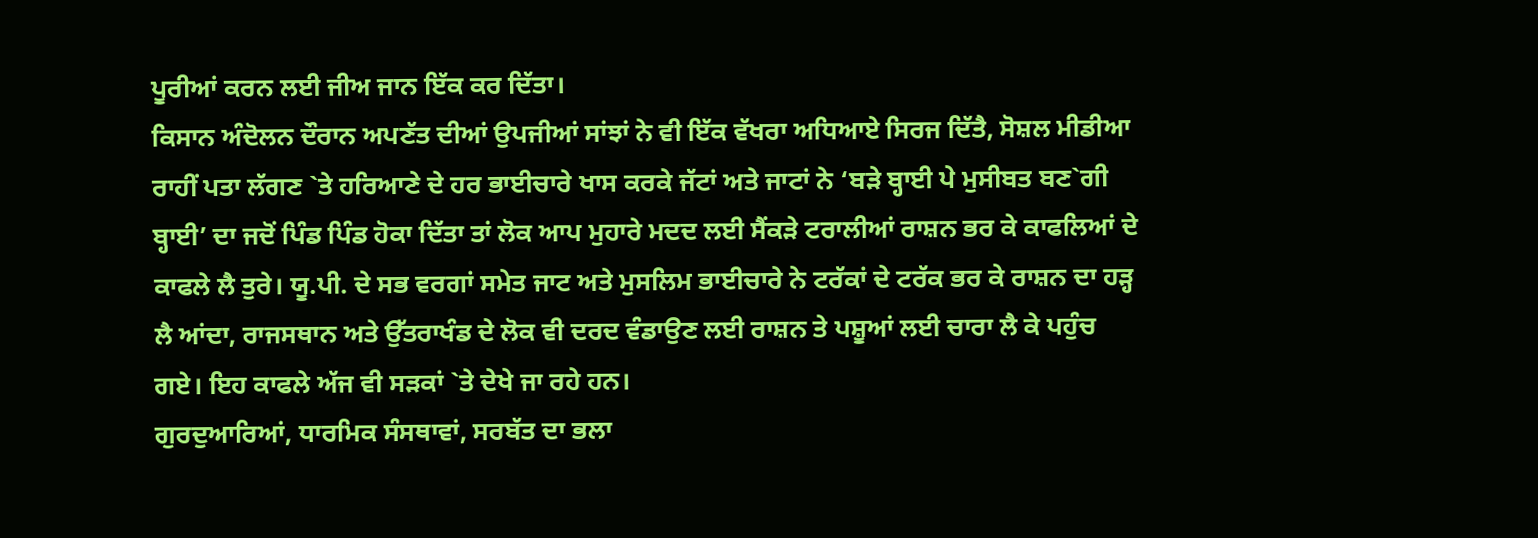ਪੂਰੀਆਂ ਕਰਨ ਲਈ ਜੀਅ ਜਾਨ ਇੱਕ ਕਰ ਦਿੱਤਾ।
ਕਿਸਾਨ ਅੰਦੋਲਨ ਦੌਰਾਨ ਅਪਣੱਤ ਦੀਆਂ ਉਪਜੀਆਂ ਸਾਂਝਾਂ ਨੇ ਵੀ ਇੱਕ ਵੱਖਰਾ ਅਧਿਆਏ ਸਿਰਜ ਦਿੱਤੈ, ਸੋਸ਼ਲ ਮੀਡੀਆ ਰਾਹੀਂ ਪਤਾ ਲੱਗਣ `ਤੇ ਹਰਿਆਣੇ ਦੇ ਹਰ ਭਾਈਚਾਰੇ ਖਾਸ ਕਰਕੇ ਜੱਟਾਂ ਅਤੇ ਜਾਟਾਂ ਨੇ ‘ਬੜੇ ਬ੍ਹਾਈ ਪੇ ਮੁਸੀਬਤ ਬਣ`ਗੀ ਬ੍ਹਾਈ’ ਦਾ ਜਦੋਂ ਪਿੰਡ ਪਿੰਡ ਹੋਕਾ ਦਿੱਤਾ ਤਾਂ ਲੋਕ ਆਪ ਮੁਹਾਰੇ ਮਦਦ ਲਈ ਸੈਂਕੜੇ ਟਰਾਲੀਆਂ ਰਾਸ਼ਨ ਭਰ ਕੇ ਕਾਫਲਿਆਂ ਦੇ ਕਾਫਲੇ ਲੈ ਤੁਰੇ। ਯੂ.ਪੀ. ਦੇ ਸਭ ਵਰਗਾਂ ਸਮੇਤ ਜਾਟ ਅਤੇ ਮੁਸਲਿਮ ਭਾਈਚਾਰੇ ਨੇ ਟਰੱਕਾਂ ਦੇ ਟਰੱਕ ਭਰ ਕੇ ਰਾਸ਼ਨ ਦਾ ਹੜ੍ਹ ਲੈ ਆਂਦਾ, ਰਾਜਸਥਾਨ ਅਤੇ ਉੱਤਰਾਖੰਡ ਦੇ ਲੋਕ ਵੀ ਦਰਦ ਵੰਡਾਉਣ ਲਈ ਰਾਸ਼ਨ ਤੇ ਪਸ਼ੂਆਂ ਲਈ ਚਾਰਾ ਲੈ ਕੇ ਪਹੁੰਚ ਗਏ। ਇਹ ਕਾਫਲੇ ਅੱਜ ਵੀ ਸੜਕਾਂ `ਤੇ ਦੇਖੇ ਜਾ ਰਹੇ ਹਨ।
ਗੁਰਦੁਆਰਿਆਂ, ਧਾਰਮਿਕ ਸੰਸਥਾਵਾਂ, ਸਰਬੱਤ ਦਾ ਭਲਾ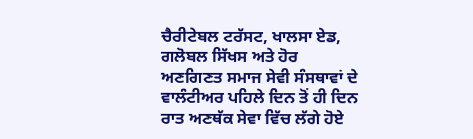ਚੈਰੀਟੇਬਲ ਟਰੱਸਟ, ਖਾਲਸਾ ਏਡ, ਗਲੋਬਲ ਸਿੱਖਸ ਅਤੇ ਹੋਰ ਅਣਗਿਣਤ ਸਮਾਜ ਸੇਵੀ ਸੰਸਥਾਵਾਂ ਦੇ ਵਾਲੰਟੀਅਰ ਪਹਿਲੇ ਦਿਨ ਤੋਂ ਹੀ ਦਿਨ ਰਾਤ ਅਣਥੱਕ ਸੇਵਾ ਵਿੱਚ ਲੱਗੇ ਹੋਏ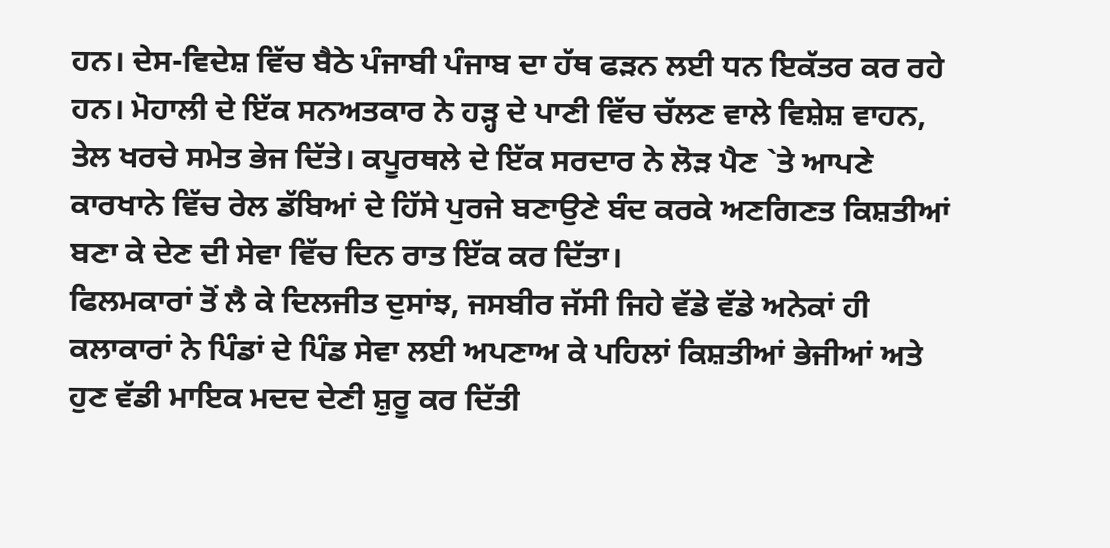ਹਨ। ਦੇਸ-ਵਿਦੇਸ਼ ਵਿੱਚ ਬੈਠੇ ਪੰਜਾਬੀ ਪੰਜਾਬ ਦਾ ਹੱਥ ਫੜਨ ਲਈ ਧਨ ਇਕੱਤਰ ਕਰ ਰਹੇ ਹਨ। ਮੋਹਾਲੀ ਦੇ ਇੱਕ ਸਨਅਤਕਾਰ ਨੇ ਹੜ੍ਹ ਦੇ ਪਾਣੀ ਵਿੱਚ ਚੱਲਣ ਵਾਲੇ ਵਿਸ਼ੇਸ਼ ਵਾਹਨ, ਤੇਲ ਖਰਚੇ ਸਮੇਤ ਭੇਜ ਦਿੱਤੇ। ਕਪੂਰਥਲੇ ਦੇ ਇੱਕ ਸਰਦਾਰ ਨੇ ਲੋੜ ਪੈਣ `ਤੇ ਆਪਣੇ ਕਾਰਖਾਨੇ ਵਿੱਚ ਰੇਲ ਡੱਬਿਆਂ ਦੇ ਹਿੱਸੇ ਪੁਰਜੇ ਬਣਾਉਣੇ ਬੰਦ ਕਰਕੇ ਅਣਗਿਣਤ ਕਿਸ਼ਤੀਆਂ ਬਣਾ ਕੇ ਦੇਣ ਦੀ ਸੇਵਾ ਵਿੱਚ ਦਿਨ ਰਾਤ ਇੱਕ ਕਰ ਦਿੱਤਾ।
ਫਿਲਮਕਾਰਾਂ ਤੋਂ ਲੈ ਕੇ ਦਿਲਜੀਤ ਦੁਸਾਂਝ, ਜਸਬੀਰ ਜੱਸੀ ਜਿਹੇ ਵੱਡੇ ਵੱਡੇ ਅਨੇਕਾਂ ਹੀ ਕਲਾਕਾਰਾਂ ਨੇ ਪਿੰਡਾਂ ਦੇ ਪਿੰਡ ਸੇਵਾ ਲਈ ਅਪਣਾਅ ਕੇ ਪਹਿਲਾਂ ਕਿਸ਼ਤੀਆਂ ਭੇਜੀਆਂ ਅਤੇ ਹੁਣ ਵੱਡੀ ਮਾਇਕ ਮਦਦ ਦੇਣੀ ਸ਼ੁਰੂ ਕਰ ਦਿੱਤੀ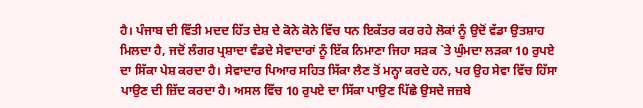ਹੈ। ਪੰਜਾਬ ਦੀ ਵਿੱਤੀ ਮਦਦ ਹਿੱਤ ਦੇਸ਼ ਦੇ ਕੋਨੇ ਕੋਨੇ ਵਿੱਚ ਧਨ ਇਕੱਤਰ ਕਰ ਰਹੇ ਲੋਕਾਂ ਨੂੰ ਉਦੋਂ ਵੱਡਾ ਉਤਸ਼ਾਹ ਮਿਲਦਾ ਹੈ, ਜਦੋਂ ਲੰਗਰ ਪ੍ਰਸ਼ਾਦਾ ਵੰਡਦੇ ਸੇਵਾਦਾਰਾਂ ਨੂੰ ਇੱਕ ਨਿਮਾਣਾ ਜਿਹਾ ਸੜਕ `ਤੇ ਘੁੰਮਦਾ ਲੜਕਾ 10 ਰੁਪਏ ਦਾ ਸਿੱਕਾ ਪੇਸ਼ ਕਰਦਾ ਹੈ। ਸੇਵਾਦਾਰ ਪਿਆਰ ਸਹਿਤ ਸਿੱਕਾ ਲੈਣ ਤੋਂ ਮਨ੍ਹਾ ਕਰਦੇ ਹਨ, ਪਰ ਉਹ ਸੇਵਾ ਵਿੱਚ ਹਿੱਸਾ ਪਾਉਣ ਦੀ ਜ਼ਿੱਦ ਕਰਦਾ ਹੈ। ਅਸਲ ਵਿੱਚ 10 ਰੁਪਏ ਦਾ ਸਿੱਕਾ ਪਾਉਣ ਪਿੱਛੇ ਉਸਦੇ ਜਜ਼ਬੇ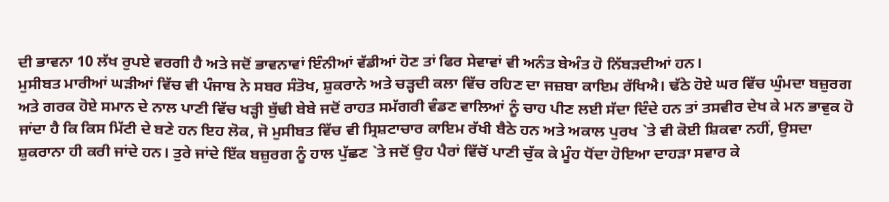ਦੀ ਭਾਵਨਾ 10 ਲੱਖ ਰੁਪਏ ਵਰਗੀ ਹੈ ਅਤੇ ਜਦੋਂ ਭਾਵਨਾਵਾਂ ਇੰਨੀਆਂ ਵੱਡੀਆਂ ਹੋਣ ਤਾਂ ਫਿਰ ਸੇਵਾਵਾਂ ਵੀ ਅਨੰਤ ਬੇਅੰਤ ਹੋ ਨਿੱਬੜਦੀਆਂ ਹਨ।
ਮੁਸੀਬਤ ਮਾਰੀਆਂ ਘੜੀਆਂ ਵਿੱਚ ਵੀ ਪੰਜਾਬ ਨੇ ਸਬਰ ਸੰਤੋਖ, ਸ਼ੁਕਰਾਨੇ ਅਤੇ ਚੜ੍ਹਦੀ ਕਲਾ ਵਿੱਚ ਰਹਿਣ ਦਾ ਜਜ਼ਬਾ ਕਾਇਮ ਰੱਖਿਐ। ਢੱਠੇ ਹੋਏ ਘਰ ਵਿੱਚ ਘੁੰਮਦਾ ਬਜ਼ੁਰਗ ਅਤੇ ਗਰਕ ਹੋਏ ਸਮਾਨ ਦੇ ਨਾਲ ਪਾਣੀ ਵਿੱਚ ਖੜ੍ਹੀ ਬੁੱਢੀ ਬੇਬੇ ਜਦੋਂ ਰਾਹਤ ਸਮੱਗਰੀ ਵੰਡਣ ਵਾਲਿਆਂ ਨੂੰ ਚਾਹ ਪੀਣ ਲਈ ਸੱਦਾ ਦਿੰਦੇ ਹਨ ਤਾਂ ਤਸਵੀਰ ਦੇਖ ਕੇ ਮਨ ਭਾਵੁਕ ਹੋ ਜਾਂਦਾ ਹੈ ਕਿ ਕਿਸ ਮਿੱਟੀ ਦੇ ਬਣੇ ਹਨ ਇਹ ਲੋਕ, ਜੋ ਮੁਸੀਬਤ ਵਿੱਚ ਵੀ ਸ੍ਰਿਸ਼ਟਾਚਾਰ ਕਾਇਮ ਰੱਖੀ ਬੈਠੇ ਹਨ ਅਤੇ ਅਕਾਲ ਪੁਰਖ `ਤੇ ਵੀ ਕੋਈ ਸ਼ਿਕਵਾ ਨਹੀਂ, ਉਸਦਾ ਸ਼ੁਕਰਾਨਾ ਹੀ ਕਰੀ ਜਾਂਦੇ ਹਨ। ਤੁਰੇ ਜਾਂਦੇ ਇੱਕ ਬਜ਼ੁਰਗ ਨੂੰ ਹਾਲ ਪੁੱਛਣ `ਤੇ ਜਦੋਂ ਉਹ ਪੈਰਾਂ ਵਿੱਚੋਂ ਪਾਣੀ ਚੁੱਕ ਕੇ ਮੂੰਹ ਧੋਂਦਾ ਹੋਇਆ ਦਾਹੜਾ ਸਵਾਰ ਕੇ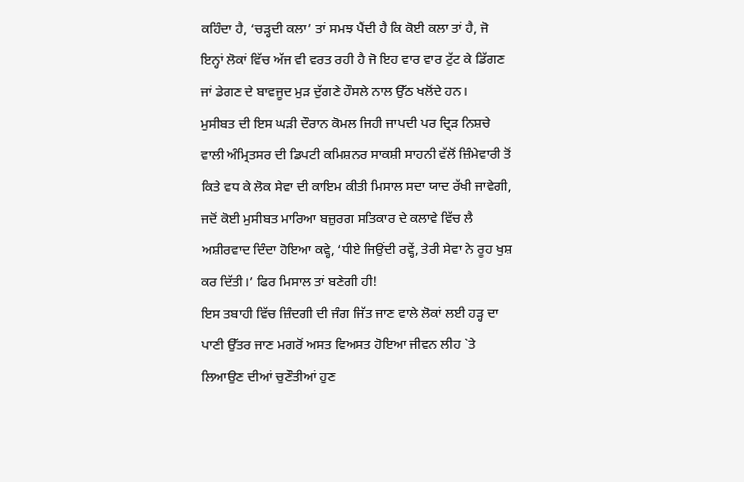ਕਹਿੰਦਾ ਹੈ, ‘ਚੜ੍ਹਦੀ ਕਲਾ’ ਤਾਂ ਸਮਝ ਪੈਂਦੀ ਹੈ ਕਿ ਕੋਈ ਕਲਾ ਤਾਂ ਹੈ, ਜੋ ਇਨ੍ਹਾਂ ਲੋਕਾਂ ਵਿੱਚ ਅੱਜ ਵੀ ਵਰਤ ਰਹੀ ਹੈ ਜੋ ਇਹ ਵਾਰ ਵਾਰ ਟੁੱਟ ਕੇ ਡਿੱਗਣ ਜਾਂ ਡੇਗਣ ਦੇ ਬਾਵਜੂਦ ਮੁੜ ਦੁੱਗਣੇ ਹੌਸਲੇ ਨਾਲ ਉੱਠ ਖਲੋਂਦੇ ਹਨ।
ਮੁਸੀਬਤ ਦੀ ਇਸ ਘੜੀ ਦੌਰਾਨ ਕੋਮਲ ਜਿਹੀ ਜਾਪਦੀ ਪਰ ਦ੍ਰਿੜ ਨਿਸ਼ਚੇ ਵਾਲੀ ਅੰਮ੍ਰਿਤਸਰ ਦੀ ਡਿਪਟੀ ਕਮਿਸ਼ਨਰ ਸਾਕਸ਼ੀ ਸਾਹਨੀ ਵੱਲੋਂ ਜ਼ਿੰਮੇਵਾਰੀ ਤੋਂ ਕਿਤੇ ਵਧ ਕੇ ਲੋਕ ਸੇਵਾ ਦੀ ਕਾਇਮ ਕੀਤੀ ਮਿਸਾਲ ਸਦਾ ਯਾਦ ਰੱਖੀ ਜਾਵੇਗੀ, ਜਦੋਂ ਕੋਈ ਮੁਸੀਬਤ ਮਾਰਿਆ ਬਜ਼ੁਰਗ ਸਤਿਕਾਰ ਦੇ ਕਲਾਵੇ ਵਿੱਚ ਲੈ ਅਸ਼ੀਰਵਾਦ ਦਿੰਦਾ ਹੋਇਆ ਕਵ੍ਹੇ, ‘ਧੀਏ ਜਿਉਂਦੀ ਰਵ੍ਹੇਂ, ਤੇਰੀ ਸੇਵਾ ਨੇ ਰੂਹ ਖੁਸ਼ ਕਰ ਦਿੱਤੀ।’ ਫਿਰ ਮਿਸਾਲ ਤਾਂ ਬਣੇਗੀ ਹੀ!
ਇਸ ਤਬਾਹੀ ਵਿੱਚ ਜ਼ਿੰਦਗੀ ਦੀ ਜੰਗ ਜਿੱਤ ਜਾਣ ਵਾਲੇ ਲੋਕਾਂ ਲਈ ਹੜ੍ਹ ਦਾ ਪਾਣੀ ਉੱਤਰ ਜਾਣ ਮਗਰੋਂ ਅਸਤ ਵਿਅਸਤ ਹੋਇਆ ਜੀਵਨ ਲੀਹ `ਤੇ ਲਿਆਉਣ ਦੀਆਂ ਚੁਣੌਤੀਆਂ ਹੁਣ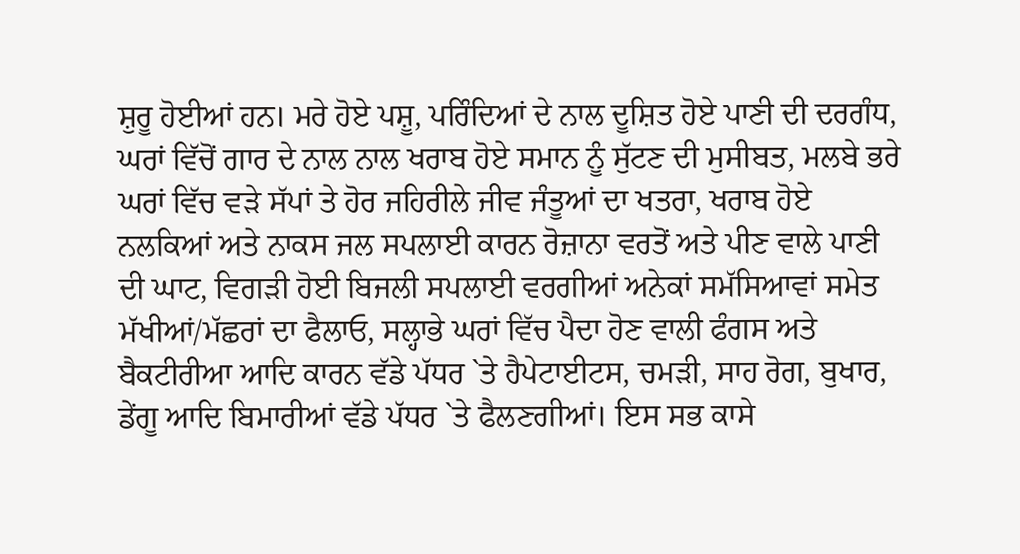ਸ਼ੁਰੂ ਹੋਈਆਂ ਹਨ। ਮਰੇ ਹੋਏ ਪਸ਼ੂ, ਪਰਿੰਦਿਆਂ ਦੇ ਨਾਲ ਦੂਸ਼ਿਤ ਹੋਏ ਪਾਣੀ ਦੀ ਦਰਗੰਧ, ਘਰਾਂ ਵਿੱਚੋਂ ਗਾਰ ਦੇ ਨਾਲ ਨਾਲ ਖਰਾਬ ਹੋਏ ਸਮਾਨ ਨੂੰ ਸੁੱਟਣ ਦੀ ਮੁਸੀਬਤ, ਮਲਬੇ ਭਰੇ ਘਰਾਂ ਵਿੱਚ ਵੜੇ ਸੱਪਾਂ ਤੇ ਹੋਰ ਜਹਿਰੀਲੇ ਜੀਵ ਜੰਤੂਆਂ ਦਾ ਖਤਰਾ, ਖਰਾਬ ਹੋਏ ਨਲਕਿਆਂ ਅਤੇ ਨਾਕਸ ਜਲ ਸਪਲਾਈ ਕਾਰਨ ਰੋਜ਼ਾਨਾ ਵਰਤੋਂ ਅਤੇ ਪੀਣ ਵਾਲੇ ਪਾਣੀ ਦੀ ਘਾਟ, ਵਿਗੜੀ ਹੋਈ ਬਿਜਲੀ ਸਪਲਾਈ ਵਰਗੀਆਂ ਅਨੇਕਾਂ ਸਮੱਸਿਆਵਾਂ ਸਮੇਤ ਮੱਖੀਆਂ/ਮੱਛਰਾਂ ਦਾ ਫੈਲਾਓ, ਸਲ੍ਹਾਭੇ ਘਰਾਂ ਵਿੱਚ ਪੈਦਾ ਹੋਣ ਵਾਲੀ ਫੰਗਸ ਅਤੇ ਬੈਕਟੀਰੀਆ ਆਦਿ ਕਾਰਨ ਵੱਡੇ ਪੱਧਰ `ਤੇ ਹੈਪੇਟਾਈਟਸ, ਚਮੜੀ, ਸਾਹ ਰੋਗ, ਬੁਖਾਰ, ਡੇਂਗੂ ਆਦਿ ਬਿਮਾਰੀਆਂ ਵੱਡੇ ਪੱਧਰ `ਤੇ ਫੈਲਣਗੀਆਂ। ਇਸ ਸਭ ਕਾਸੇ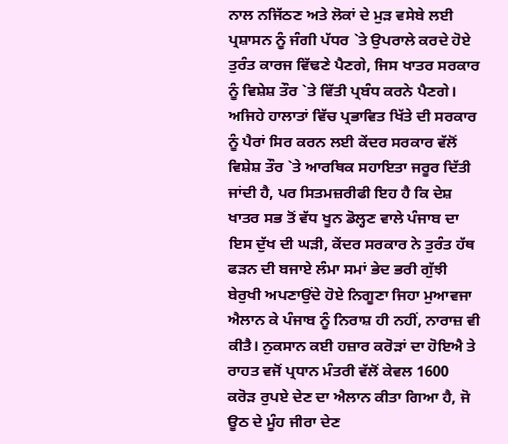ਨਾਲ ਨਜਿੱਠਣ ਅਤੇ ਲੋਕਾਂ ਦੇ ਮੁੜ ਵਸੇਬੇ ਲਈ ਪ੍ਰਸ਼ਾਸਨ ਨੂੰ ਜੰਗੀ ਪੱਧਰ `ਤੇ ਉਪਰਾਲੇ ਕਰਦੇ ਹੋਏ ਤੁਰੰਤ ਕਾਰਜ ਵਿੱਢਣੇ ਪੈਣਗੇ, ਜਿਸ ਖਾਤਰ ਸਰਕਾਰ ਨੂੰ ਵਿਸ਼ੇਸ਼ ਤੌਰ `ਤੇ ਵਿੱਤੀ ਪ੍ਰਬੰਧ ਕਰਨੇ ਪੈਣਗੇ। ਅਜਿਹੇ ਹਾਲਾਤਾਂ ਵਿੱਚ ਪ੍ਰਭਾਵਿਤ ਖਿੱਤੇ ਦੀ ਸਰਕਾਰ ਨੂੰ ਪੈਰਾਂ ਸਿਰ ਕਰਨ ਲਈ ਕੇਂਦਰ ਸਰਕਾਰ ਵੱਲੋਂ ਵਿਸ਼ੇਸ਼ ਤੌਰ `ਤੇ ਆਰਥਿਕ ਸਹਾਇਤਾ ਜਰੂਰ ਦਿੱਤੀ ਜਾਂਦੀ ਹੈ, ਪਰ ਸਿਤਮਜ਼ਰੀਫੀ ਇਹ ਹੈ ਕਿ ਦੇਸ਼ ਖਾਤਰ ਸਭ ਤੋਂ ਵੱਧ ਖੂਨ ਡੋਲ੍ਹਣ ਵਾਲੇ ਪੰਜਾਬ ਦਾ ਇਸ ਦੁੱਖ ਦੀ ਘੜੀ, ਕੇਂਦਰ ਸਰਕਾਰ ਨੇ ਤੁਰੰਤ ਹੱਥ ਫੜਨ ਦੀ ਬਜਾਏ ਲੰਮਾ ਸਮਾਂ ਭੇਦ ਭਰੀ ਗੁੱਝੀ ਬੇਰੁਖੀ ਅਪਣਾਉਂਦੇ ਹੋਏ ਨਿਗੂਣਾ ਜਿਹਾ ਮੁਆਵਜਾ ਐਲਾਨ ਕੇ ਪੰਜਾਬ ਨੂੰ ਨਿਰਾਸ਼ ਹੀ ਨਹੀਂ, ਨਾਰਾਜ਼ ਵੀ ਕੀਤੈ। ਨੁਕਸਾਨ ਕਈ ਹਜ਼ਾਰ ਕਰੋੜਾਂ ਦਾ ਹੋਇਐ ਤੇ ਰਾਹਤ ਵਜੋਂ ਪ੍ਰਧਾਨ ਮੰਤਰੀ ਵੱਲੋਂ ਕੇਵਲ 1600 ਕਰੋੜ ਰੁਪਏ ਦੇਣ ਦਾ ਐਲਾਨ ਕੀਤਾ ਗਿਆ ਹੈ, ਜੋ ਊਠ ਦੇ ਮੂੰਹ ਜੀਰਾ ਦੇਣ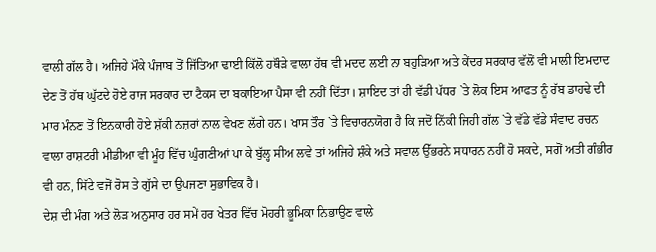ਵਾਲੀ ਗੱਲ ਹੈ। ਅਜਿਹੇ ਮੌਕੇ ਪੰਜਾਬ ਤੋਂ ਜਿੱਤਿਆ ਢਾਈ ਕਿੱਲੋ ਹਥੌੜੇ ਵਾਲਾ ਹੱਥ ਵੀ ਮਦਦ ਲਈ ਨਾ ਬਹੁੜਿਆ ਅਤੇ ਕੇਂਦਰ ਸਰਕਾਰ ਵੱਲੋਂ ਵੀ ਮਾਲੀ ਇਮਦਾਦ ਦੇਣ ਤੋਂ ਹੱਥ ਘੁੱਟਦੇ ਹੋਏ ਰਾਜ ਸਰਕਾਰ ਦਾ ਟੈਕਸ ਦਾ ਬਕਾਇਆ ਪੈਸਾ ਵੀ ਨਹੀਂ ਦਿੱਤਾ। ਸ਼ਾਇਦ ਤਾਂ ਹੀ ਵੱਡੀ ਪੱਧਰ `ਤੇ ਲੋਕ ਇਸ ਆਫਤ ਨੂੰ ਰੱਬ ਡਾਹਢੇ ਦੀ ਮਾਰ ਮੰਨਣ ਤੋਂ ਇਨਕਾਰੀ ਹੋਏ ਸ਼ੱਕੀ ਨਜ਼ਰਾਂ ਨਾਲ ਵੇਖਣ ਲੱਗੇ ਹਨ। ਖਾਸ ਤੌਰ `ਤੇ ਵਿਚਾਰਨਯੋਗ ਹੈ ਕਿ ਜਦੋਂ ਨਿੱਕੀ ਜਿਹੀ ਗੱਲ `ਤੇ ਵੱਡੇ ਵੱਡੇ ਸੰਵਾਦ ਰਚਨ ਵਾਲਾ ਰਾਸ਼ਟਰੀ ਮੀਡੀਆ ਵੀ ਮੂੰਹ ਵਿੱਚ ਘੁੰਗਣੀਆਂ ਪਾ ਕੇ ਬੁੱਲ੍ਹ ਸੀਅ ਲਵੇ ਤਾਂ ਅਜਿਹੇ ਸ਼ੰਕੇ ਅਤੇ ਸਵਾਲ ਉੱਭਰਨੇ ਸਧਾਰਨ ਨਹੀਂ ਹੋ ਸਕਦੇ, ਸਗੋਂ ਅਤੀ ਗੰਭੀਰ ਵੀ ਹਨ, ਸਿੱਟੇ ਵਜੋਂ ਰੋਸ ਤੇ ਗੁੱਸੇ ਦਾ ਉਪਜਣਾ ਸੁਭਾਵਿਕ ਹੈ।
ਦੇਸ਼ ਦੀ ਮੰਗ ਅਤੇ ਲੋੜ ਅਨੁਸਾਰ ਹਰ ਸਮੇਂ ਹਰ ਖੇਤਰ ਵਿੱਚ ਮੋਹਰੀ ਭੂਮਿਕਾ ਨਿਭਾਉਣ ਵਾਲੇ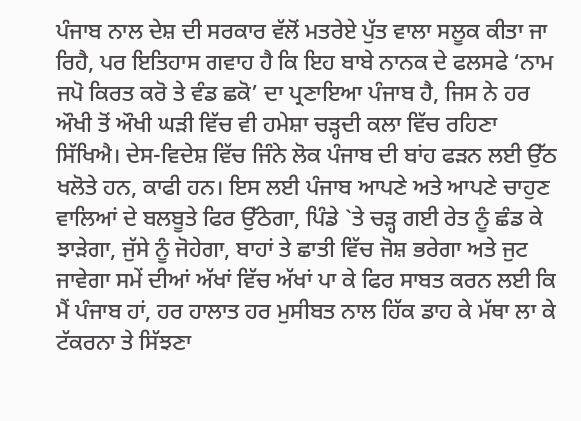ਪੰਜਾਬ ਨਾਲ ਦੇਸ਼ ਦੀ ਸਰਕਾਰ ਵੱਲੋਂ ਮਤਰੇਏ ਪੁੱਤ ਵਾਲਾ ਸਲੂਕ ਕੀਤਾ ਜਾ ਰਿਹੈ, ਪਰ ਇਤਿਹਾਸ ਗਵਾਹ ਹੈ ਕਿ ਇਹ ਬਾਬੇ ਨਾਨਕ ਦੇ ਫਲਸਫੇ ‘ਨਾਮ ਜਪੋ ਕਿਰਤ ਕਰੋ ਤੇ ਵੰਡ ਛਕੋ’ ਦਾ ਪ੍ਰਣਾਇਆ ਪੰਜਾਬ ਹੈ, ਜਿਸ ਨੇ ਹਰ ਔਖੀ ਤੋਂ ਔਖੀ ਘੜੀ ਵਿੱਚ ਵੀ ਹਮੇਸ਼ਾ ਚੜ੍ਹਦੀ ਕਲਾ ਵਿੱਚ ਰਹਿਣਾ ਸਿੱਖਿਐ। ਦੇਸ-ਵਿਦੇਸ਼ ਵਿੱਚ ਜਿੰਨੇ ਲੋਕ ਪੰਜਾਬ ਦੀ ਬਾਂਹ ਫੜਨ ਲਈ ਉੱਠ ਖਲੋਤੇ ਹਨ, ਕਾਫੀ ਹਨ। ਇਸ ਲਈ ਪੰਜਾਬ ਆਪਣੇ ਅਤੇ ਆਪਣੇ ਚਾਹੁਣ ਵਾਲਿਆਂ ਦੇ ਬਲਬੂਤੇ ਫਿਰ ਉੱਠੇਗਾ, ਪਿੰਡੇ `ਤੇ ਚੜ੍ਹ ਗਈ ਰੇਤ ਨੂੰ ਛੰਡ ਕੇ ਝਾੜੇਗਾ, ਜੁੱਸੇ ਨੂੰ ਜੋਹੇਗਾ, ਬਾਹਾਂ ਤੇ ਛਾਤੀ ਵਿੱਚ ਜੋਸ਼ ਭਰੇਗਾ ਅਤੇ ਜੁਟ ਜਾਵੇਗਾ ਸਮੇਂ ਦੀਆਂ ਅੱਖਾਂ ਵਿੱਚ ਅੱਖਾਂ ਪਾ ਕੇ ਫਿਰ ਸਾਬਤ ਕਰਨ ਲਈ ਕਿ ਮੈਂ ਪੰਜਾਬ ਹਾਂ, ਹਰ ਹਾਲਾਤ ਹਰ ਮੁਸੀਬਤ ਨਾਲ ਹਿੱਕ ਡਾਹ ਕੇ ਮੱਥਾ ਲਾ ਕੇ ਟੱਕਰਨਾ ਤੇ ਸਿੱਝਣਾ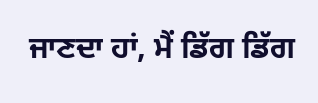ਜਾਣਦਾ ਹਾਂ, ਮੈਂ ਡਿੱਗ ਡਿੱਗ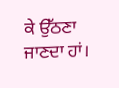ਕੇ ਉੱਠਣਾ ਜਾਣਦਾ ਹਾਂ।